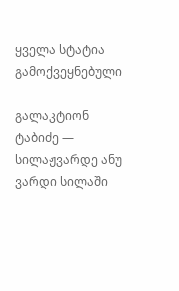ყველა სტატია
გამოქვეყნებული

გალაკტიონ ტაბიძე — სილაჟვარდე ანუ ვარდი სილაში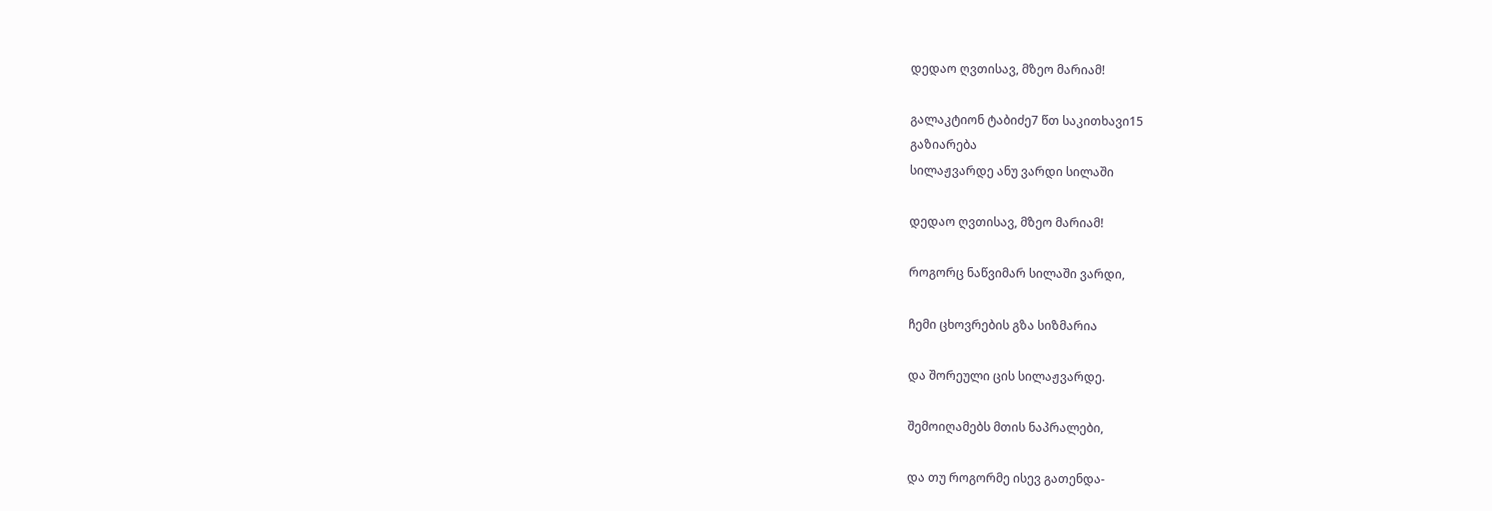დედაო ღვთისავ, მზეო მარიამ!

გალაკტიონ ტაბიძე7 წთ საკითხავი15
გაზიარება
სილაჟვარდე ანუ ვარდი სილაში

დედაო ღვთისავ, მზეო მარიამ!

როგორც ნაწვიმარ სილაში ვარდი,

ჩემი ცხოვრების გზა სიზმარია

და შორეული ცის სილაჟვარდე.

შემოიღამებს მთის ნაპრალები,

და თუ როგორმე ისევ გათენდა-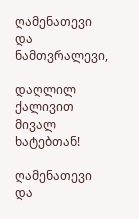ღამენათევი და ნამთვრალევი,

დაღლილ ქალივით მივალ ხატებთან!

ღამენათევი და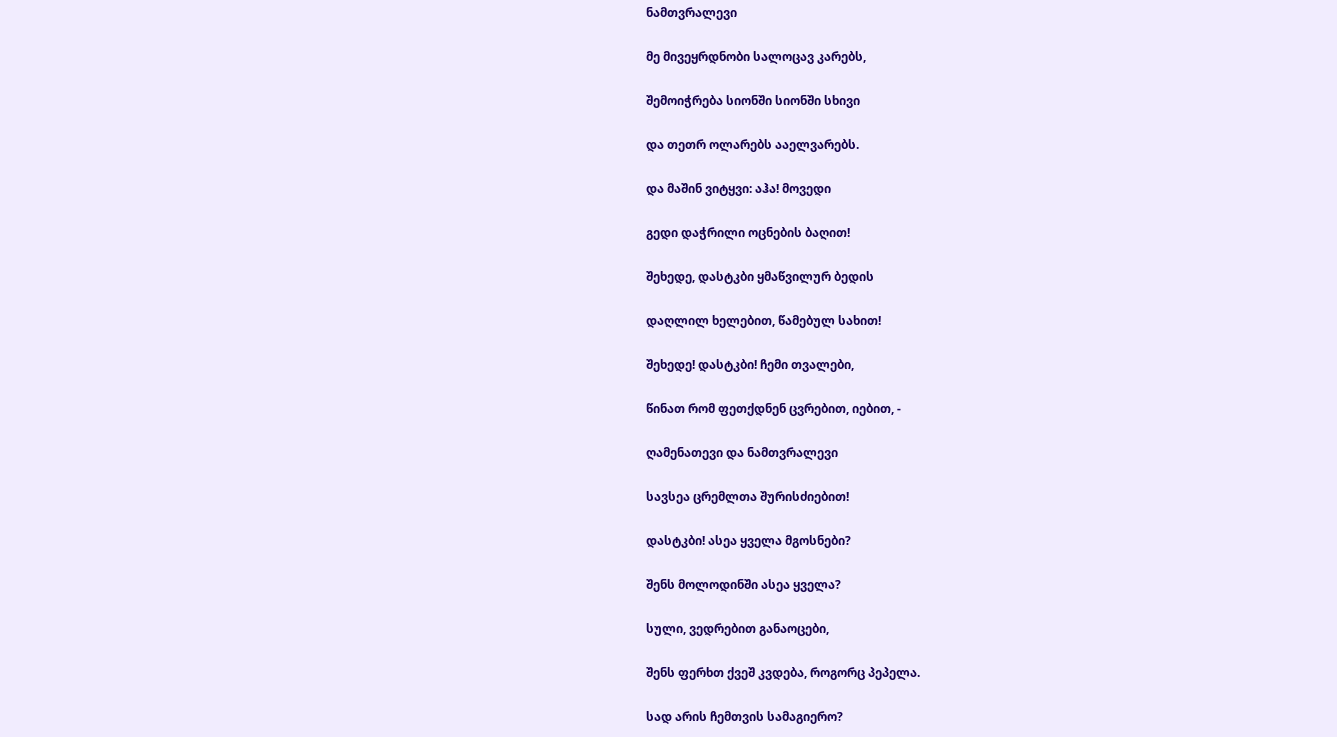ნამთვრალევი

მე მივეყრდნობი სალოცავ კარებს,

შემოიჭრება სიონში სიონში სხივი

და თეთრ ოლარებს ააელვარებს.

და მაშინ ვიტყვი: აჰა! მოვედი

გედი დაჭრილი ოცნების ბაღით!

შეხედე, დასტკბი ყმაწვილურ ბედის

დაღლილ ხელებით, წამებულ სახით!

შეხედე! დასტკბი! ჩემი თვალები,

წინათ რომ ფეთქდნენ ცვრებით, იებით, -

ღამენათევი და ნამთვრალევი

სავსეა ცრემლთა შურისძიებით!

დასტკბი! ასეა ყველა მგოსნები?

შენს მოლოდინში ასეა ყველა?

სული, ვედრებით განაოცები,

შენს ფერხთ ქვეშ კვდება, როგორც პეპელა.

სად არის ჩემთვის სამაგიერო?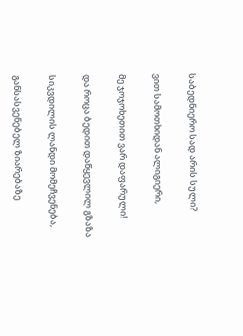საბედნიერო სად არის სული?

ვით სამოთხიდან ალიგიერი,

მე ჯოჯოხეთით ვარ დაფარული!

და როცა ბედით დაწყევლილ გზაზა

სიკვდილის ლანდი მომეჩვენება,

განსასვენებელ ზიარებაზე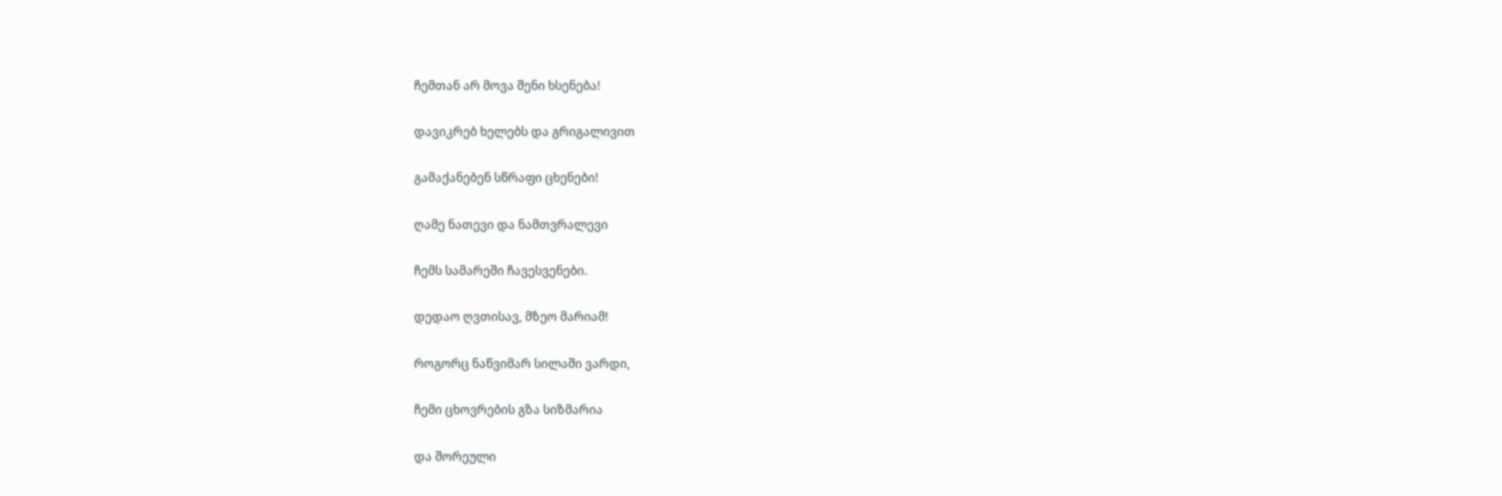ჩემთან არ მოვა შენი ხსენება!

დავიკრებ ხელებს და გრიგალივით

გამაქანებენ სწრაფი ცხენები!

ღამე ნათევი და ნამთვრალევი

ჩემს სამარეში ჩავესვენები.

დედაო ღვთისავ, მზეო მარიამ!

როგორც ნაწვიმარ სილაში ვარდი,

ჩემი ცხოვრების გზა სიზმარია

და შორეული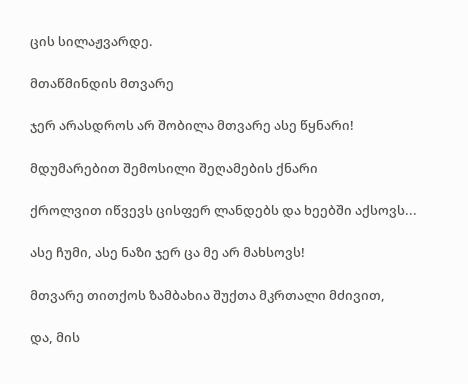ცის სილაჟვარდე.

მთაწმინდის მთვარე

ჯერ არასდროს არ შობილა მთვარე ასე წყნარი!

მდუმარებით შემოსილი შეღამების ქნარი

ქროლვით იწვევს ცისფერ ლანდებს და ხეებში აქსოვს...

ასე ჩუმი, ასე ნაზი ჯერ ცა მე არ მახსოვს!

მთვარე თითქოს ზამბახია შუქთა მკრთალი მძივით,

და, მის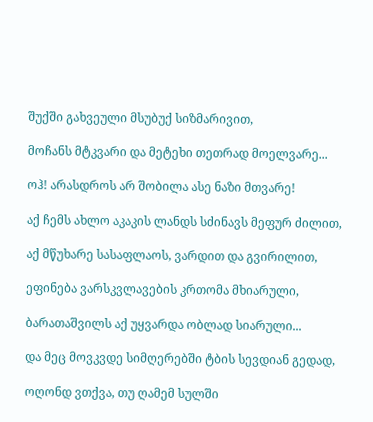შუქში გახვეული მსუბუქ სიზმარივით,

მოჩანს მტკვარი და მეტეხი თეთრად მოელვარე...

ოჰ! არასდროს არ შობილა ასე ნაზი მთვარე!

აქ ჩემს ახლო აკაკის ლანდს სძინავს მეფურ ძილით,

აქ მწუხარე სასაფლაოს, ვარდით და გვირილით,

ეფინება ვარსკვლავების კრთომა მხიარული,

ბარათაშვილს აქ უყვარდა ობლად სიარული...

და მეც მოვკვდე სიმღერებში ტბის სევდიან გედად,

ოღონდ ვთქვა, თუ ღამემ სულში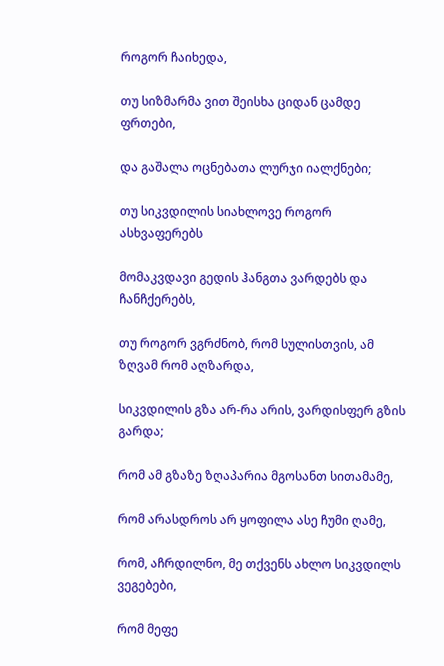როგორ ჩაიხედა,

თუ სიზმარმა ვით შეისხა ციდან ცამდე ფრთები,

და გაშალა ოცნებათა ლურჯი იალქნები;

თუ სიკვდილის სიახლოვე როგორ ასხვაფერებს

მომაკვდავი გედის ჰანგთა ვარდებს და ჩანჩქერებს,

თუ როგორ ვგრძნობ, რომ სულისთვის, ამ ზღვამ რომ აღზარდა,

სიკვდილის გზა არ-რა არის, ვარდისფერ გზის გარდა;

რომ ამ გზაზე ზღაპარია მგოსანთ სითამამე,

რომ არასდროს არ ყოფილა ასე ჩუმი ღამე,

რომ, აჩრდილნო, მე თქვენს ახლო სიკვდილს ვეგებები,

რომ მეფე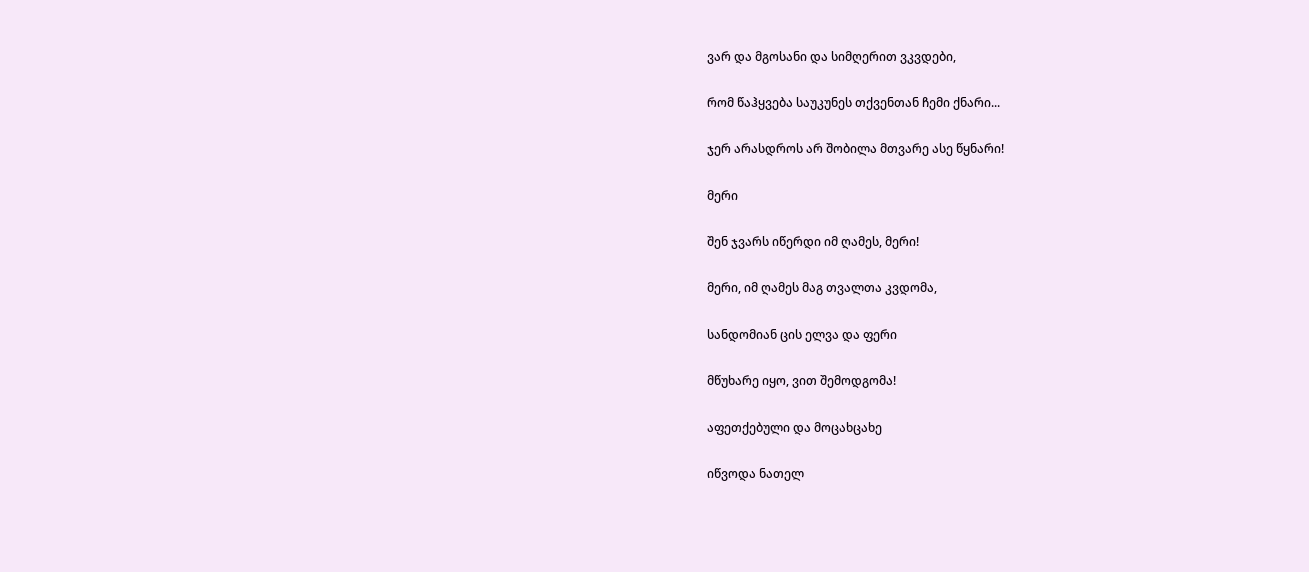ვარ და მგოსანი და სიმღერით ვკვდები,

რომ წაჰყვება საუკუნეს თქვენთან ჩემი ქნარი...

ჯერ არასდროს არ შობილა მთვარე ასე წყნარი!

მერი

შენ ჯვარს იწერდი იმ ღამეს, მერი!

მერი, იმ ღამეს მაგ თვალთა კვდომა,

სანდომიან ცის ელვა და ფერი

მწუხარე იყო, ვით შემოდგომა!

აფეთქებული და მოცახცახე

იწვოდა ნათელ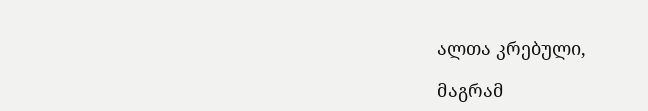ალთა კრებული,

მაგრამ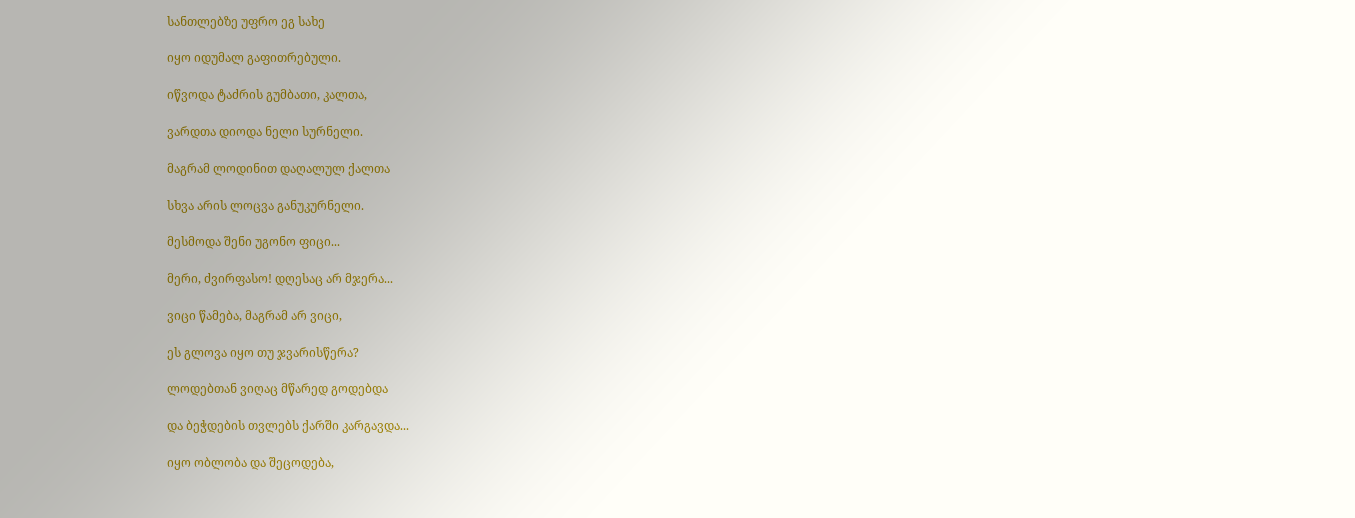სანთლებზე უფრო ეგ სახე

იყო იდუმალ გაფითრებული.

იწვოდა ტაძრის გუმბათი, კალთა,

ვარდთა დიოდა ნელი სურნელი.

მაგრამ ლოდინით დაღალულ ქალთა

სხვა არის ლოცვა განუკურნელი.

მესმოდა შენი უგონო ფიცი...

მერი, ძვირფასო! დღესაც არ მჯერა...

ვიცი წამება, მაგრამ არ ვიცი,

ეს გლოვა იყო თუ ჯვარისწერა?

ლოდებთან ვიღაც მწარედ გოდებდა

და ბეჭდების თვლებს ქარში კარგავდა...

იყო ობლობა და შეცოდება,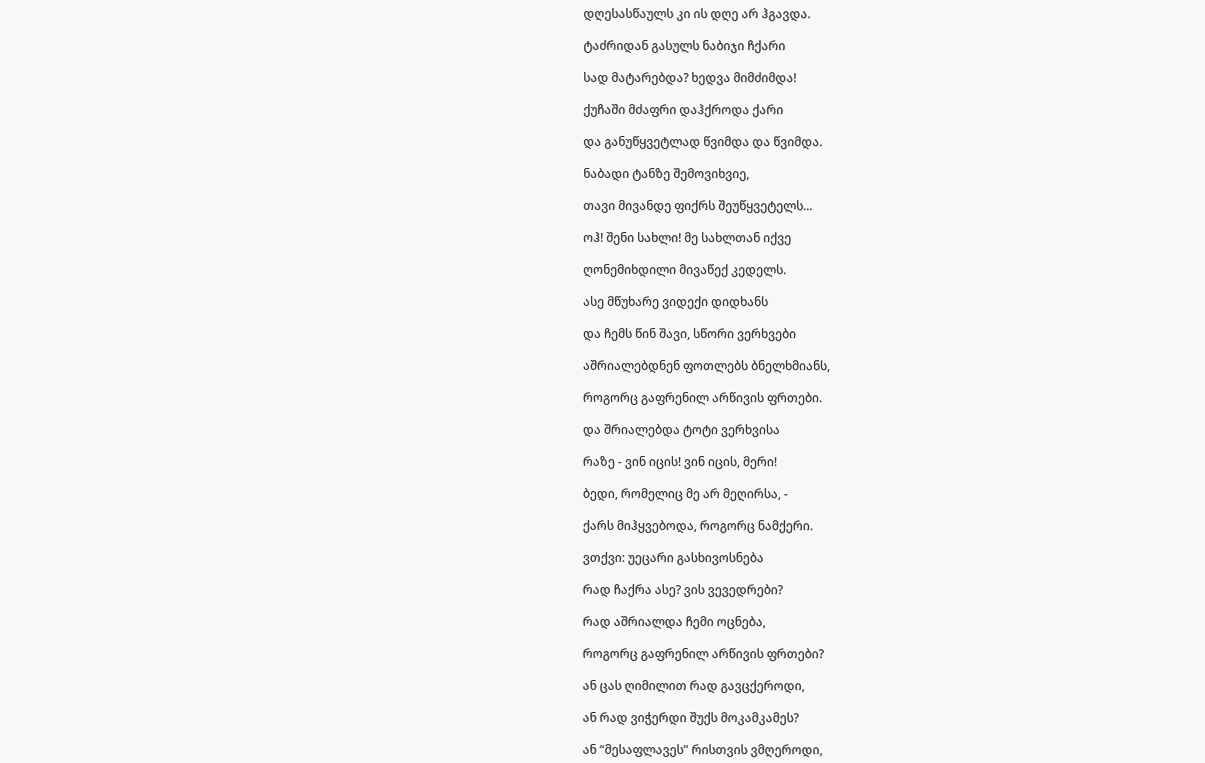დღესასწაულს კი ის დღე არ ჰგავდა.

ტაძრიდან გასულს ნაბიჯი ჩქარი

სად მატარებდა? ხედვა მიმძიმდა!

ქუჩაში მძაფრი დაჰქროდა ქარი

და განუწყვეტლად წვიმდა და წვიმდა.

ნაბადი ტანზე შემოვიხვიე,

თავი მივანდე ფიქრს შეუწყვეტელს...

ოჰ! შენი სახლი! მე სახლთან იქვე

ღონემიხდილი მივაწექ კედელს.

ასე მწუხარე ვიდექი დიდხანს

და ჩემს წინ შავი, სწორი ვერხვები

აშრიალებდნენ ფოთლებს ბნელხმიანს,

როგორც გაფრენილ არწივის ფრთები.

და შრიალებდა ტოტი ვერხვისა

რაზე - ვინ იცის! ვინ იცის, მერი!

ბედი, რომელიც მე არ მეღირსა, -

ქარს მიჰყვებოდა, როგორც ნამქერი.

ვთქვი: უეცარი გასხივოსნება

რად ჩაქრა ასე? ვის ვევედრები?

რად აშრიალდა ჩემი ოცნება,

როგორც გაფრენილ არწივის ფრთები?

ან ცას ღიმილით რად გავცქეროდი,

ან რად ვიჭერდი შუქს მოკამკამეს?

ან “მესაფლავეს” რისთვის ვმღეროდი,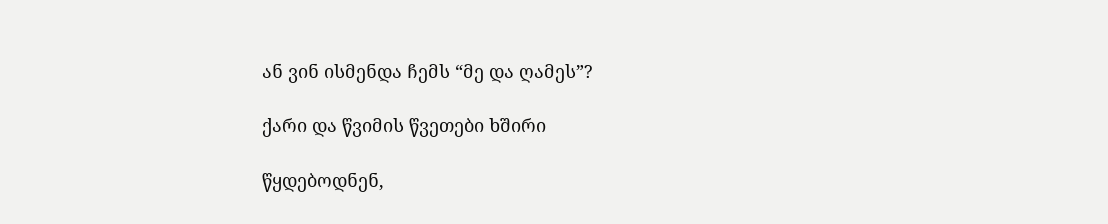ან ვინ ისმენდა ჩემს “მე და ღამეს”?

ქარი და წვიმის წვეთები ხშირი

წყდებოდნენ,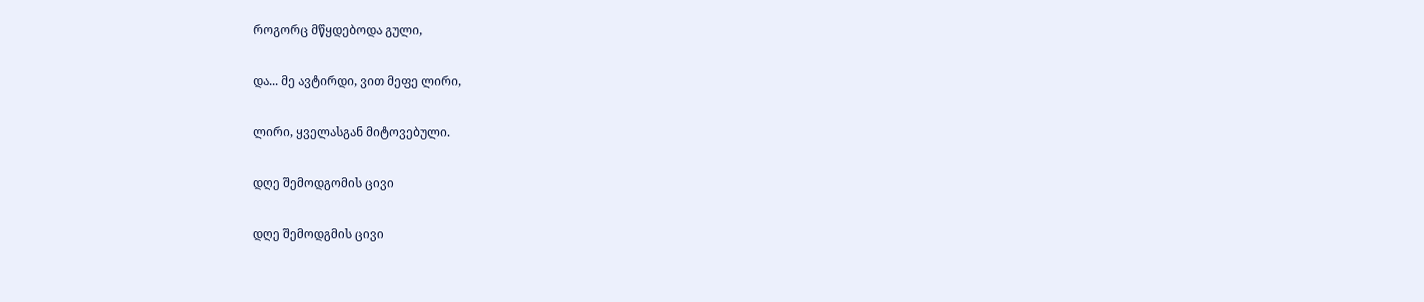როგორც მწყდებოდა გული,

და... მე ავტირდი, ვით მეფე ლირი,

ლირი, ყველასგან მიტოვებული.

დღე შემოდგომის ცივი

დღე შემოდგმის ცივი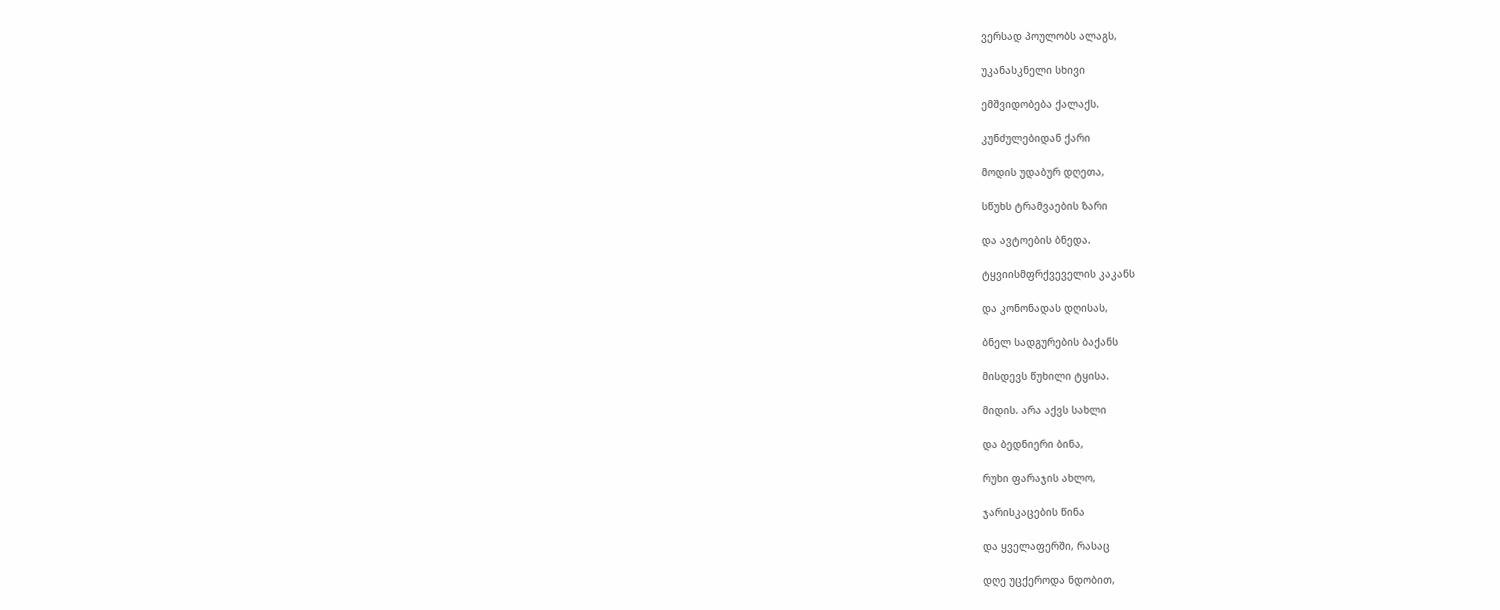ვერსად პოულობს ალაგს,

უკანასკნელი სხივი

ემშვიდობება ქალაქს.

კუნძულებიდან ქარი

მოდის უდაბურ დღეთა,

სწუხს ტრამვაების ზარი

და ავტოების ბნედა.

ტყვიისმფრქვეველის კაკანს

და კონონადას დღისას,

ბნელ სადგურების ბაქანს

მისდევს წუხილი ტყისა.

მიდის. არა აქვს სახლი

და ბედნიერი ბინა,

რუხი ფარაჯის ახლო,

ჯარისკაცების წინა

და ყველაფერში, რასაც

დღე უცქეროდა ნდობით,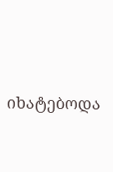იხატებოდა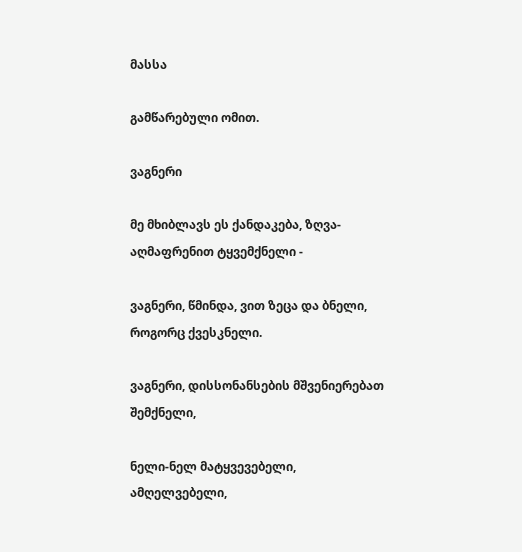მასსა

გამწარებული ომით.

ვაგნერი

მე მხიბლავს ეს ქანდაკება, ზღვა-აღმაფრენით ტყვემქნელი -

ვაგნერი, წმინდა, ვით ზეცა და ბნელი, როგორც ქვესკნელი.

ვაგნერი, დისსონანსების მშვენიერებათ შემქნელი,

ნელი-ნელ მატყვევებელი, ამღელვებელი,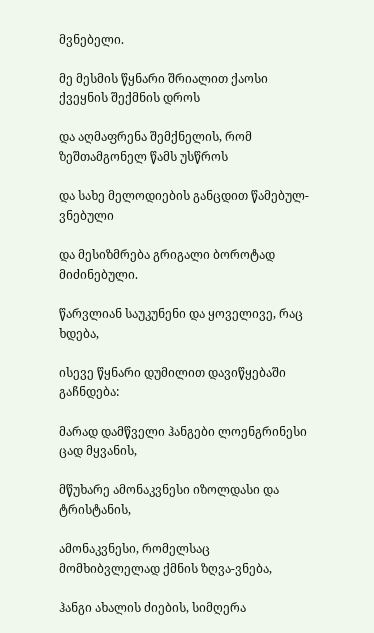მვნებელი.

მე მესმის წყნარი შრიალით ქაოსი ქვეყნის შექმნის დროს

და აღმაფრენა შემქნელის, რომ ზეშთამგონელ წამს უსწროს

და სახე მელოდიების განცდით წამებულ-ვნებული

და მესიზმრება გრიგალი ბოროტად მიძინებული.

წარვლიან საუკუნენი და ყოველივე, რაც ხდება,

ისევე წყნარი დუმილით დავიწყებაში გაჩნდება:

მარად დამწველი ჰანგები ლოენგრინესი ცად მყვანის,

მწუხარე ამონაკვნესი იზოლდასი და ტრისტანის,

ამონაკვნესი, რომელსაც მომხიბვლელად ქმნის ზღვა-ვნება,

ჰანგი ახალის ძიების, სიმღერა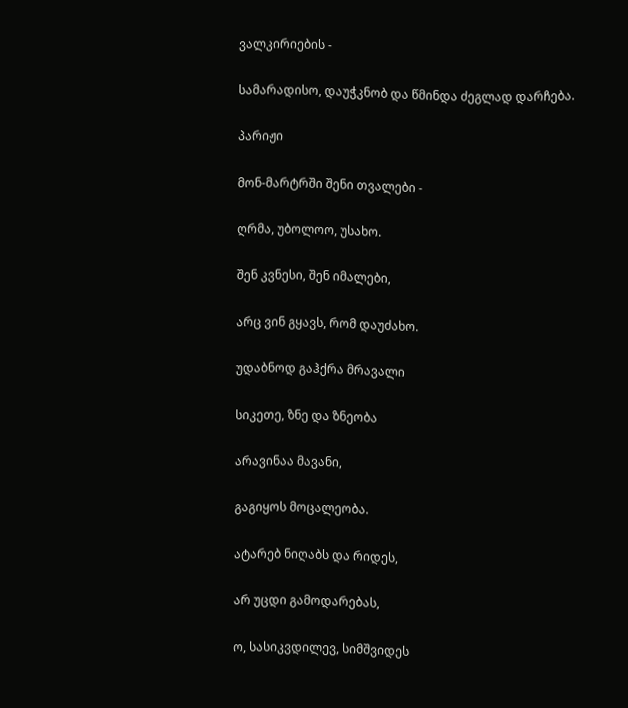ვალკირიების -

სამარადისო, დაუჭკნობ და წმინდა ძეგლად დარჩება.

პარიჟი

მონ-მარტრში შენი თვალები -

ღრმა, უბოლოო, უსახო.

შენ კვნესი, შენ იმალები,

არც ვინ გყავს, რომ დაუძახო.

უდაბნოდ გაჰქრა მრავალი

სიკეთე, ზნე და ზნეობა

არავინაა მავანი,

გაგიყოს მოცალეობა.

ატარებ ნიღაბს და რიდეს,

არ უცდი გამოდარებას,

ო, სასიკვდილევ, სიმშვიდეს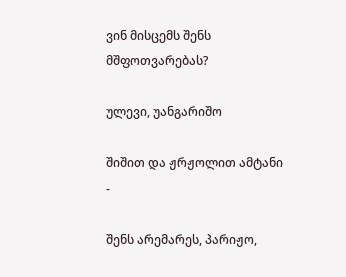ვინ მისცემს შენს მშფოთვარებას?

ულევი, უანგარიშო

შიშით და ჟრჟოლით ამტანი -

შენს არემარეს, პარიჟო,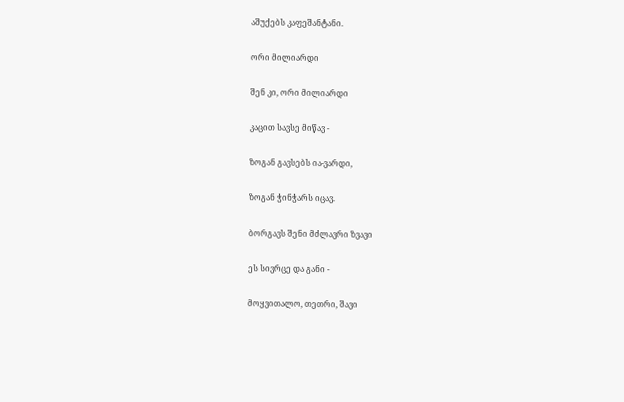აშუქებს კაფეშანტანი.

ორი მილიარდი

შენ კი, ორი მილიარდი

კაცით სავსე მიწავ -

ზოგან გავსებს ია-ვარდი,

ზოგან ჭინჭარს იცავ.

ბორგავს შენი მძლავრი ზვავი

ეს სივრცე და განი -

მოყვითალო, თეთრი, შავი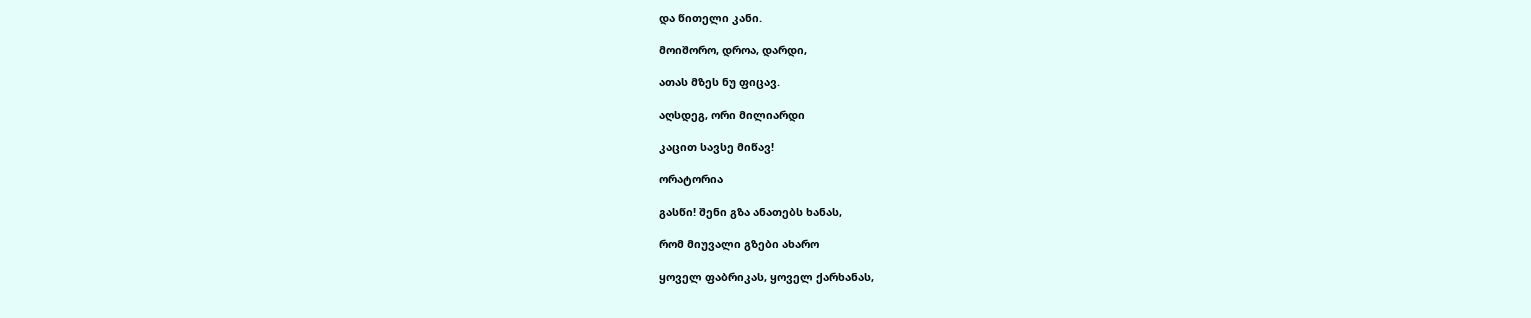და წითელი კანი.

მოიშორო, დროა, დარდი,

ათას მზეს ნუ ფიცავ.

აღსდეგ, ორი მილიარდი

კაცით სავსე მიწავ!

ორატორია

გასწი! შენი გზა ანათებს ხანას,

რომ მიუვალი გზები ახარო

ყოველ ფაბრიკას, ყოველ ქარხანას,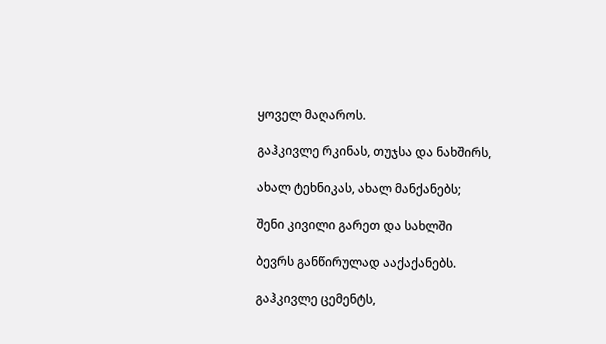ყოველ მაღაროს.

გაჰკივლე რკინას, თუჯსა და ნახშირს,

ახალ ტეხნიკას, ახალ მანქანებს;

შენი კივილი გარეთ და სახლში

ბევრს განწირულად ააქაქანებს.

გაჰკივლე ცემენტს,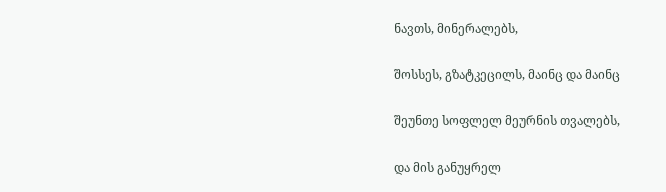ნავთს, მინერალებს,

შოსსეს, გზატკეცილს, მაინც და მაინც

შეუნთე სოფლელ მეურნის თვალებს,

და მის განუყრელ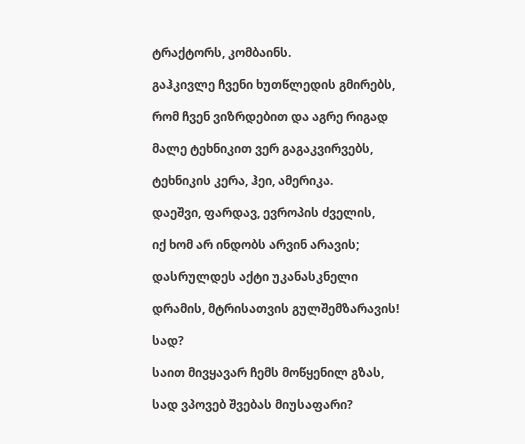ტრაქტორს, კომბაინს.

გაჰკივლე ჩვენი ხუთწლედის გმირებს,

რომ ჩვენ ვიზრდებით და აგრე რიგად

მალე ტეხნიკით ვერ გაგაკვირვებს,

ტეხნიკის კერა, ჰეი, ამერიკა.

დაეშვი, ფარდავ, ევროპის ძველის,

იქ ხომ არ ინდობს არვინ არავის;

დასრულდეს აქტი უკანასკნელი

დრამის, მტრისათვის გულშემზარავის!

სად?

საით მივყავარ ჩემს მოწყენილ გზას,

სად ვპოვებ შვებას მიუსაფარი?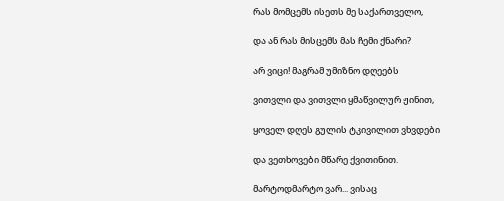რას მომცემს ისეთს მე საქართველო,

და ან რას მისცემს მას ჩემი ქნარი?

არ ვიცი! მაგრამ უმიზნო დღეებს

ვითვლი და ვითვლი ყმაწვილურ ჟინით,

ყოველ დღეს გულის ტკივილით ვხვდები

და ვეთხოვები მწარე ქვითინით.

მარტოდმარტო ვარ... ვისაც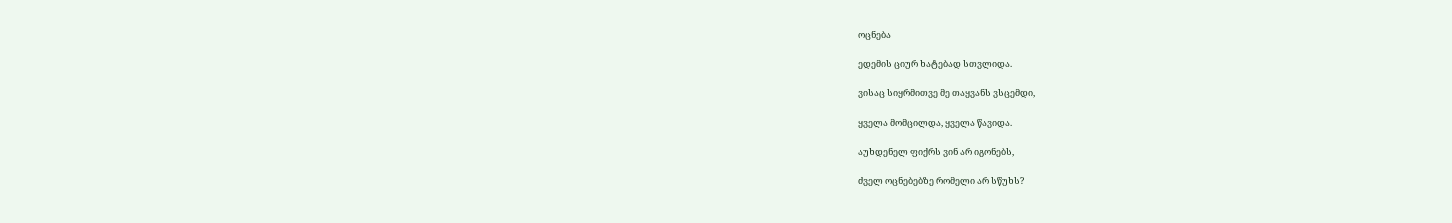ოცნება

ედემის ციურ ხატებად სთვლიდა.

ვისაც სიყრმითვე მე თაყვანს ვსცემდი,

ყველა მომცილდა, ყველა წავიდა.

აუხდენელ ფიქრს ვინ არ იგონებს,

ძველ ოცნებებზე რომელი არ სწუხს?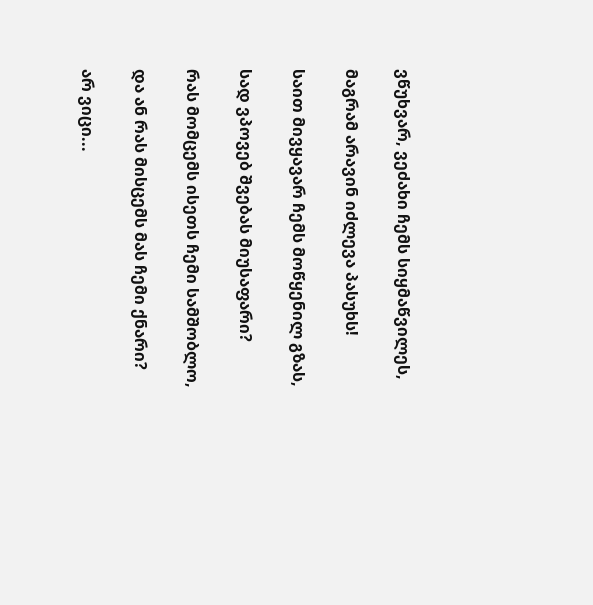ვწუხვარ, ვეძახი ჩემს სიყმაწვილეს,

მაგრამ არავინ იძლევა პასუხს!

საით მივყავარ ჩემს მოწყენილ გზას,

სად ვპოვებ შვებას მიუსაფარი?

რას მომცემს ისეთს ჩემი სამშობლო,

და ან რას მისცემს მას ჩემი ქნარი?

არ ვიცი...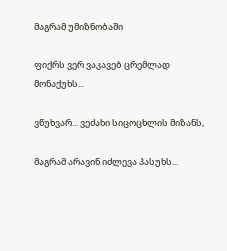მაგრამ უმიზნობაში

ფიქრს ვერ ვაკავებ ცრემლად მონაქუხს...

ვწუხვარ... ვეძახი სიცოცხლის მიზანს,

მაგრამ არავინ იძლევა პასუხს...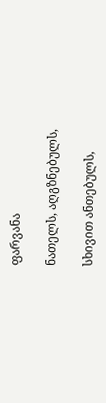ფარვანა

ნათელს, აღგზნებულს,

სხივით ანთებულს,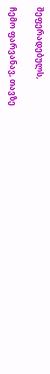შეფერადებულს,

ჩემო ფარვანავ, თავზე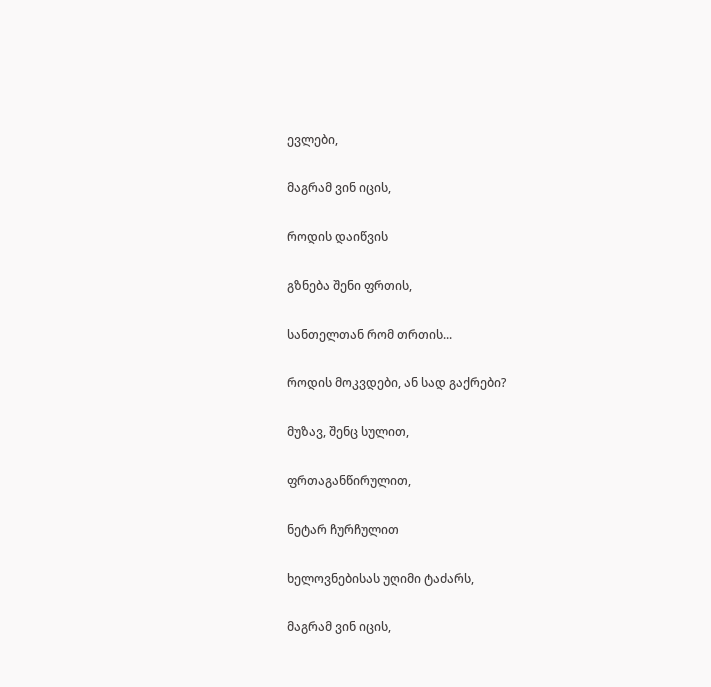ევლები,

მაგრამ ვინ იცის,

როდის დაიწვის

გზნება შენი ფრთის,

სანთელთან რომ თრთის...

როდის მოკვდები, ან სად გაქრები?

მუზავ, შენც სულით,

ფრთაგანწირულით,

ნეტარ ჩურჩულით

ხელოვნებისას უღიმი ტაძარს,

მაგრამ ვინ იცის,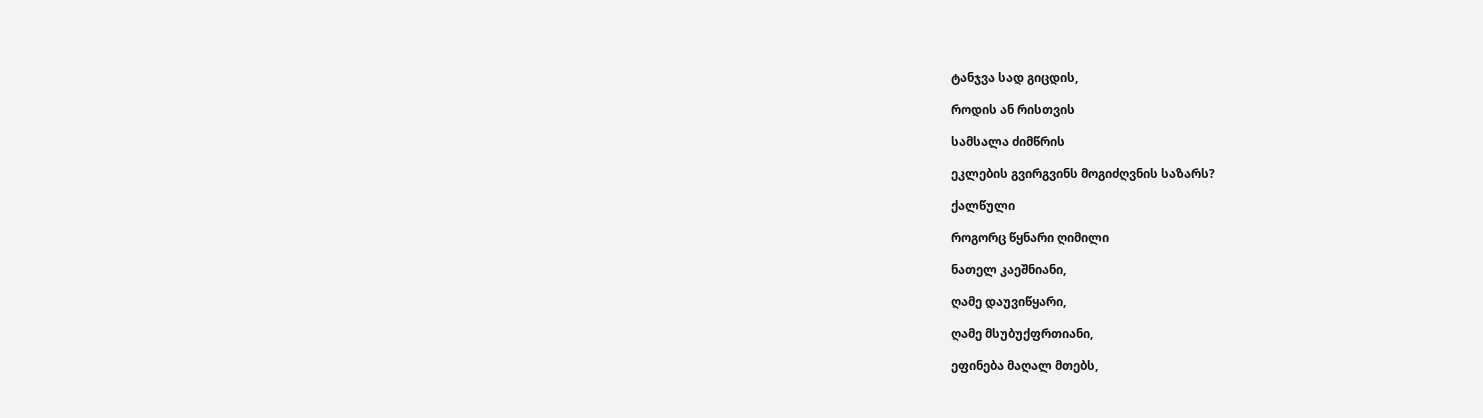ტანჯვა სად გიცდის,

როდის ან რისთვის

სამსალა ძიმწრის

ეკლების გვირგვინს მოგიძღვნის საზარს?

ქალწული

როგორც წყნარი ღიმილი

ნათელ კაეშნიანი,

ღამე დაუვიწყარი,

ღამე მსუბუქფრთიანი,

ეფინება მაღალ მთებს,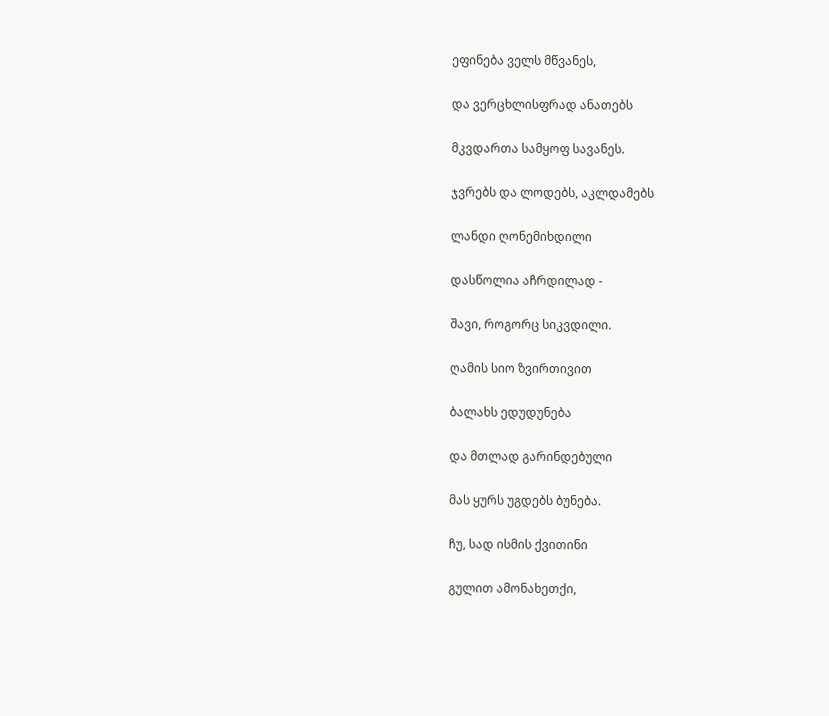ეფინება ველს მწვანეს,

და ვერცხლისფრად ანათებს

მკვდართა სამყოფ სავანეს.

ჯვრებს და ლოდებს, აკლდამებს

ლანდი ღონემიხდილი

დასწოლია აჩრდილად -

შავი, როგორც სიკვდილი.

ღამის სიო ზვირთივით

ბალახს ედუდუნება

და მთლად გარინდებული

მას ყურს უგდებს ბუნება.

ჩუ, სად ისმის ქვითინი

გულით ამონახეთქი,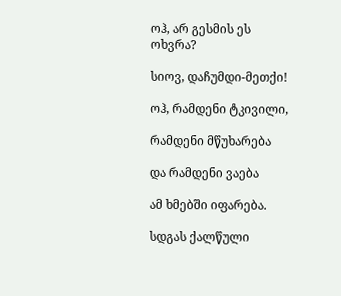ოჰ, არ გესმის ეს ოხვრა?

სიოვ, დაჩუმდი-მეთქი!

ოჰ, რამდენი ტკივილი,

რამდენი მწუხარება

და რამდენი ვაება

ამ ხმებში იფარება.

სდგას ქალწული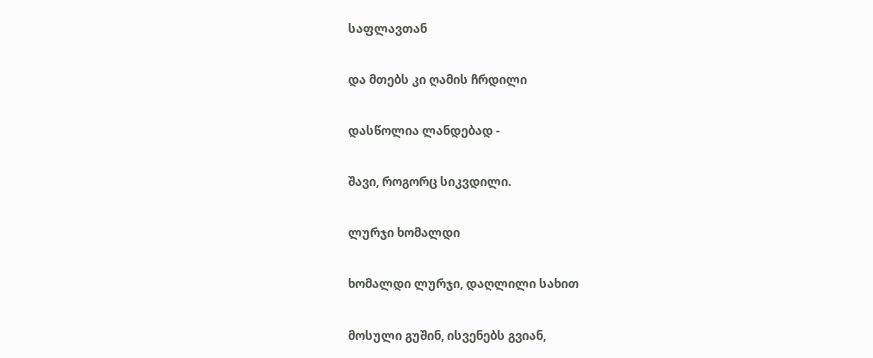საფლავთან

და მთებს კი ღამის ჩრდილი

დასწოლია ლანდებად -

შავი, როგორც სიკვდილი.

ლურჯი ხომალდი

ხომალდი ლურჯი, დაღლილი სახით

მოსული გუშინ, ისვენებს გვიან,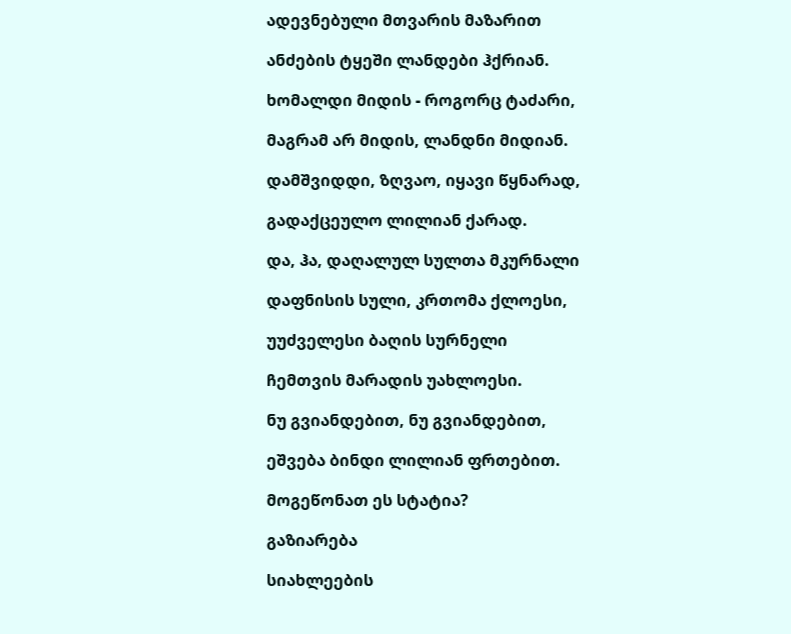ადევნებული მთვარის მაზარით

ანძების ტყეში ლანდები ჰქრიან.

ხომალდი მიდის - როგორც ტაძარი,

მაგრამ არ მიდის, ლანდნი მიდიან.

დამშვიდდი, ზღვაო, იყავი წყნარად,

გადაქცეულო ლილიან ქარად.

და, ჰა, დაღალულ სულთა მკურნალი

დაფნისის სული, კრთომა ქლოესი,

უუძველესი ბაღის სურნელი

ჩემთვის მარადის უახლოესი.

ნუ გვიანდებით, ნუ გვიანდებით,

ეშვება ბინდი ლილიან ფრთებით.

მოგეწონათ ეს სტატია?

გაზიარება

სიახლეების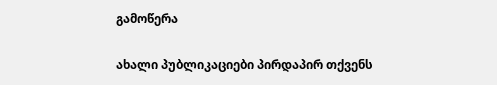გამოწერა

ახალი პუბლიკაციები პირდაპირ თქვენს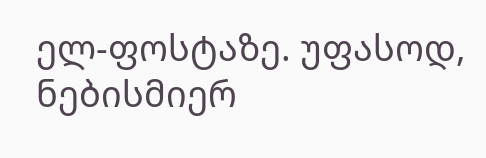ელ-ფოსტაზე. უფასოდ, ნებისმიერ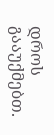დროს გააუქმებთ.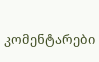კომენტარები